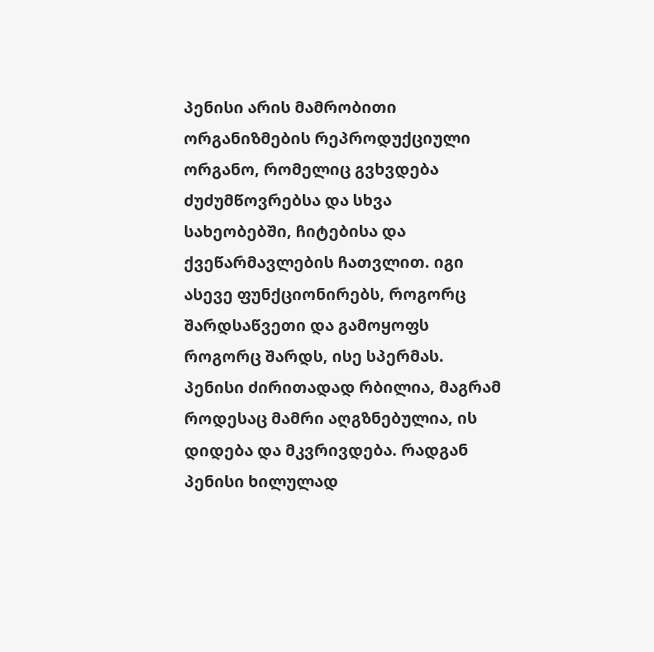პენისი არის მამრობითი ორგანიზმების რეპროდუქციული ორგანო, რომელიც გვხვდება ძუძუმწოვრებსა და სხვა სახეობებში, ჩიტებისა და ქვეწარმავლების ჩათვლით. იგი ასევე ფუნქციონირებს, როგორც შარდსაწვეთი და გამოყოფს როგორც შარდს, ისე სპერმას. პენისი ძირითადად რბილია, მაგრამ როდესაც მამრი აღგზნებულია, ის დიდება და მკვრივდება. რადგან პენისი ხილულად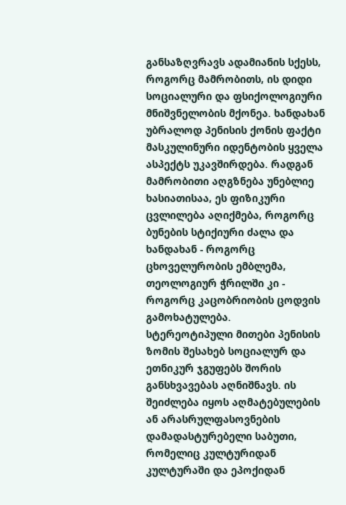განსაზღვრავს ადამიანის სქესს, როგორც მამრობითს, ის დიდი სოციალური და ფსიქოლოგიური მნიშვნელობის მქონეა. ხანდახან უბრალოდ პენისის ქონის ფაქტი მასკულინური იდენტობის ყველა ასპექტს უკავშირდება. რადგან მამრობითი აღგზნება უნებლიე ხასიათისაა, ეს ფიზიკური ცვლილება აღიქმება, როგორც ბუნების სტიქიური ძალა და ხანდახან - როგორც ცხოველურობის ემბლემა, თეოლოგიურ ჭრილში კი - როგორც კაცობრიობის ცოდვის გამოხატულება.
სტერეოტიპული მითები პენისის ზომის შესახებ სოციალურ და ეთნიკურ ჯგუფებს შორის განსხვავებას აღნიშნავს. ის შეიძლება იყოს აღმატებულების ან არასრულფასოვნების დამადასტურებელი საბუთი, რომელიც კულტურიდან კულტურაში და ეპოქიდან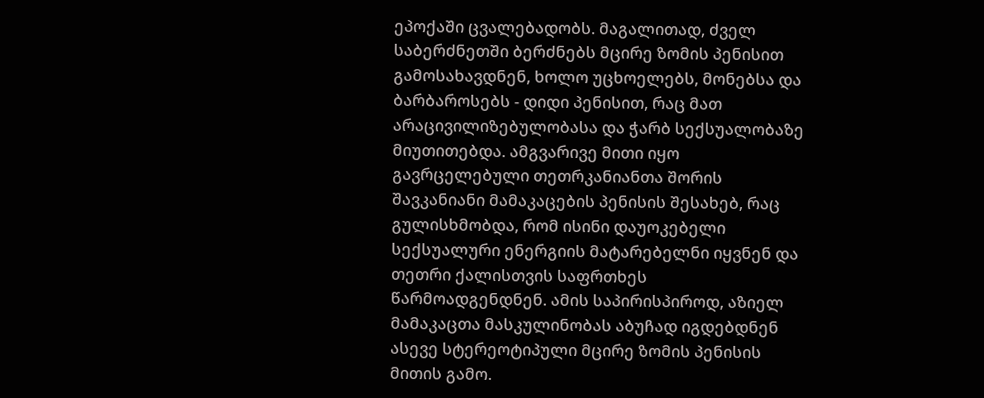ეპოქაში ცვალებადობს. მაგალითად, ძველ საბერძნეთში ბერძნებს მცირე ზომის პენისით გამოსახავდნენ, ხოლო უცხოელებს, მონებსა და ბარბაროსებს - დიდი პენისით, რაც მათ არაცივილიზებულობასა და ჭარბ სექსუალობაზე მიუთითებდა. ამგვარივე მითი იყო გავრცელებული თეთრკანიანთა შორის შავკანიანი მამაკაცების პენისის შესახებ, რაც გულისხმობდა, რომ ისინი დაუოკებელი სექსუალური ენერგიის მატარებელნი იყვნენ და თეთრი ქალისთვის საფრთხეს წარმოადგენდნენ. ამის საპირისპიროდ, აზიელ მამაკაცთა მასკულინობას აბუჩად იგდებდნენ ასევე სტერეოტიპული მცირე ზომის პენისის მითის გამო.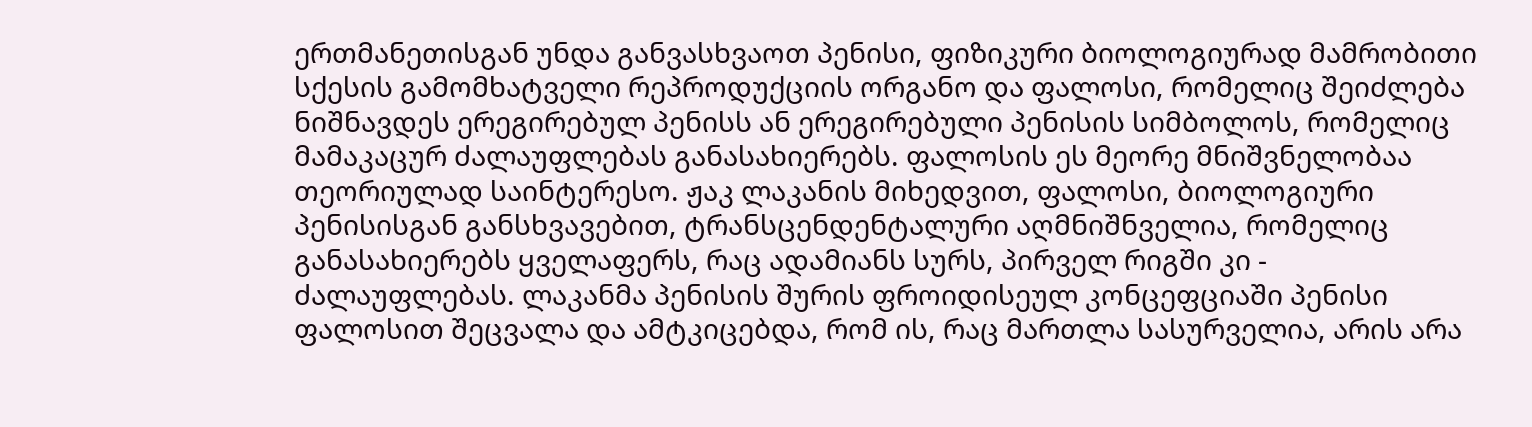ერთმანეთისგან უნდა განვასხვაოთ პენისი, ფიზიკური ბიოლოგიურად მამრობითი სქესის გამომხატველი რეპროდუქციის ორგანო და ფალოსი, რომელიც შეიძლება ნიშნავდეს ერეგირებულ პენისს ან ერეგირებული პენისის სიმბოლოს, რომელიც მამაკაცურ ძალაუფლებას განასახიერებს. ფალოსის ეს მეორე მნიშვნელობაა თეორიულად საინტერესო. ჟაკ ლაკანის მიხედვით, ფალოსი, ბიოლოგიური პენისისგან განსხვავებით, ტრანსცენდენტალური აღმნიშნველია, რომელიც განასახიერებს ყველაფერს, რაც ადამიანს სურს, პირველ რიგში კი - ძალაუფლებას. ლაკანმა პენისის შურის ფროიდისეულ კონცეფციაში პენისი ფალოსით შეცვალა და ამტკიცებდა, რომ ის, რაც მართლა სასურველია, არის არა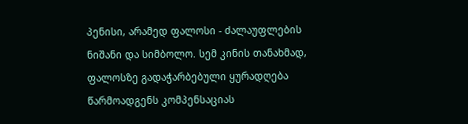პენისი, არამედ ფალოსი - ძალაუფლების ნიშანი და სიმბოლო. სემ კინის თანახმად, ფალოსზე გადაჭარბებული ყურადღება წარმოადგენს კომპენსაციას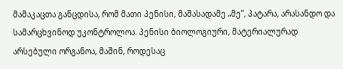მამაკაცთა განცდისა, რომ მათი პენისი, მაშასადამე „მე“, პატარა, არასანდო და სამარცხვინოდ უკონტროლოა. პენისი ბიოლოგიური, მატერიალურად არსებული ორგანოა, მაშინ, როდესაც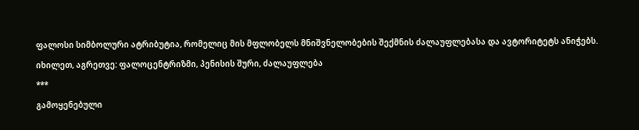ფალოსი სიმბოლური ატრიბუტია, რომელიც მის მფლობელს მნიშვნელობების შექმნის ძალაუფლებასა და ავტორიტეტს ანიჭებს.
იხილეთ, აგრეთვე: ფალოცენტრიზმი, პენისის შური, ძალაუფლება
***
გამოყენებული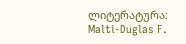ლიტერატურა:
Malti-Duglas F.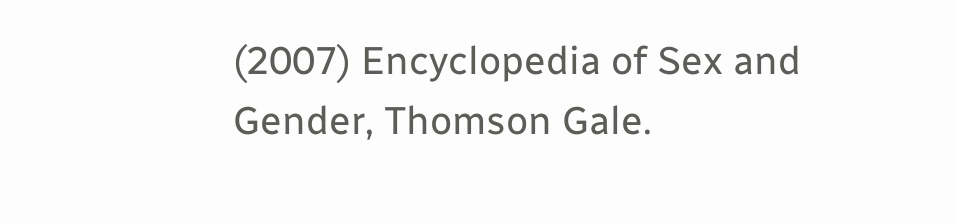(2007) Encyclopedia of Sex and Gender, Thomson Gale.